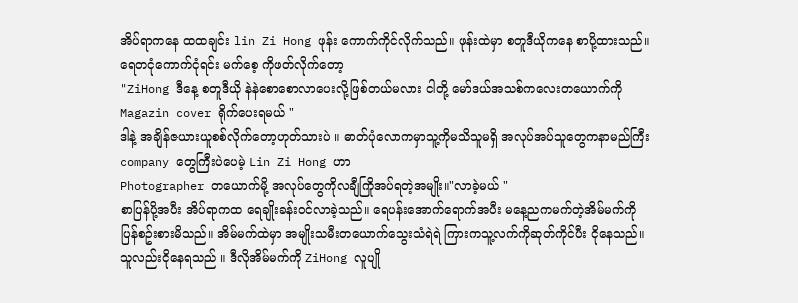အိပ်ရာကနေ ထထချင်း lin Zi Hong ဖုန်း ကောက်ကိုင်လိုက်သည်။ ဖုန်းထဲမှာ စတူဒီယိုကနေ စာပို့ထားသည်။ ရေတငုံကောက်ငုံရင်း မက်စေ့ ကိုဖတ်လိုက်တော့
"ZiHong ဒီနေ့ စတူဒီယို နဲနဲစောစောလာပေးလို့ဖြစ်တယ်မလား ငါတို့ မော်ဒယ်အသစ်ကလေးတယောက်ကို Magazin cover ရိုက်ပေးရမယ် "
ဒါနဲ့ အချိန်ဇယားယူစစ်လိုက်တော့ဟုတ်သားပဲ ။ ဓာတ်ပုံလောကမှာသူ့ကိုမသိသူမရှိ အလုပ်အပ်သူတွေကနာမည်ကြီး company တွေကြီးပဲပေမဲ့ Lin Zi Hong ဟာ
Photographer တယောက်မို့ အလုပ်တွေကိုလချီကြိုအပ်ရတဲ့အမျိုး။"လာခဲ့မယ် "
စာပြန်ပို့အပီး အိပ်ရာကထ ရေချိုးခန်းဝင်လာခဲ့သည်။ ရေပန်းအောက်ရောက်အပီး မနေ့ညကမက်တဲ့အိမ်မက်ကိုပြန်စဥ်းစားမိသည်။ အိမ်မက်ထဲမှာ အမျိုးသမီးတယောက်သွေးသံရဲရဲ ကြားကသူ့လက်ကိုဆုတ်ကိုင်ပီး ငိုနေသည်။ သူလည်းငိုနေရသည် ။ ဒီလိုအိမ်မက်ကို ZiHong လူပျို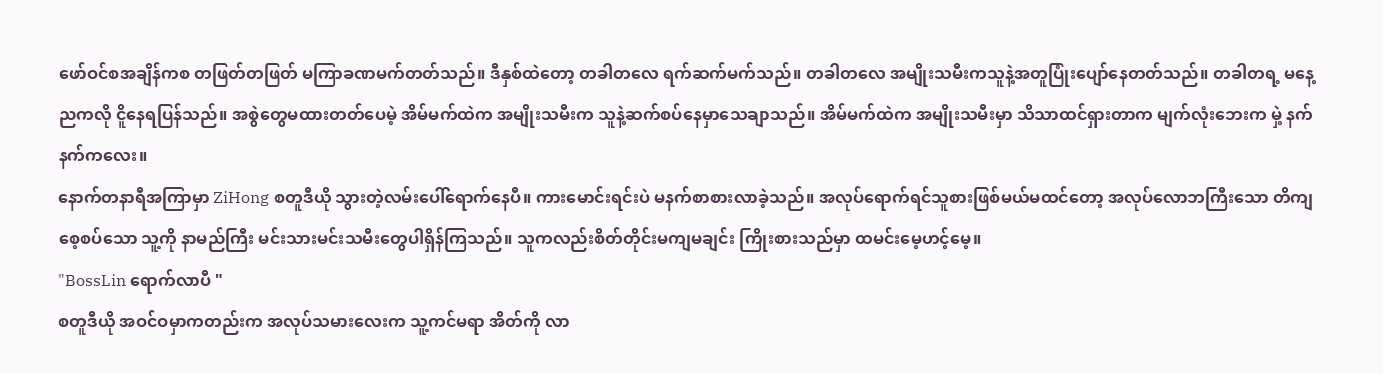ဖော်ဝင်စအချိန်ကစ တဖြတ်တဖြတ် မကြာခဏမက်တတ်သည်။ ဒီနှစ်ထဲတော့ တခါတလေ ရက်ဆက်မက်သည်။ တခါတလေ အမျိုးသမီးကသူနဲ့အတူပြုံးပျော်နေတတ်သည်။ တခါတရ့ မနေ့ညကလို ငိူနေရပြန်သည်။ အစွဲတွေမထားတတ်ပေမဲ့ အိမ်မက်ထဲက အမျိုးသမီးက သူနဲ့ဆက်စပ်နေမှာသေချာသည်။ အိမ်မက်ထဲက အမျိုးသမီးမှာ သိသာထင်ရှားတာက မျက်လုံးဘေးက မှဲ့ နက်နက်ကလေး။
နောက်တနာရီအကြာမှာ ZiHong စတူဒီယို သွားတဲ့လမ်းပေါ်ရောက်နေပီ။ ကားမောင်းရင်းပဲ မနက်စာစားလာခဲ့သည်။ အလုပ်ရောက်ရင်သူစားဖြစ်မယ်မထင်တော့ အလုပ်လောဘကြီးသော တိကျစေ့စပ်သော သူ့ကို နာမည်ကြီး မင်းသားမင်းသမီးတွေပါရှိန်ကြသည်။ သူကလည်းစိတ်တိုင်းမကျမချင်း ကြိုးစားသည်မှာ ထမင်းမေ့ဟင့်မေ့။
"BossLin ရောက်လာပီ "
စတူဒီယို အဝင်ဝမှာကတည်းက အလုပ်သမားလေးက သူ့ကင်မရာ အိတ်ကို လာ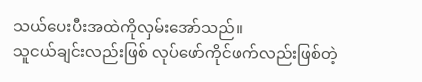သယ်ပေးပီးအထဲကိုလှမ်းအော်သည်။
သူငယ်ချင်းလည်းဖြစ် လုပ်ဖော်ကိုင်ဖက်လည်းဖြစ်တဲ့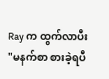Ray က ထွက်လာပီး
"မနက်စာ စားခဲ့ရပီ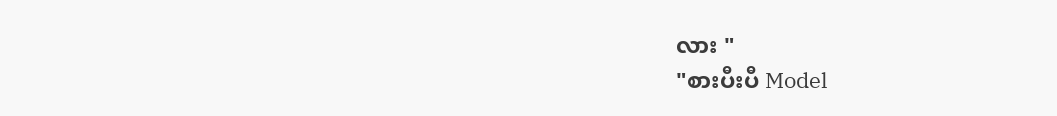လား "
"စားပီးပီ Model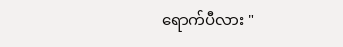ရောက်ပီလား "